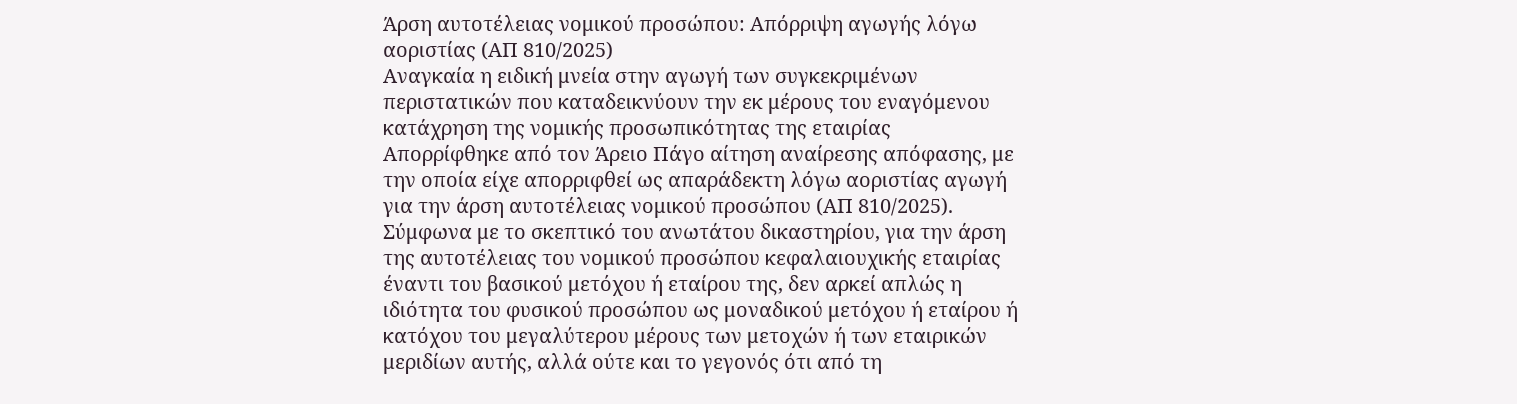Άρση αυτοτέλειας νομικού προσώπου: Απόρριψη αγωγής λόγω αοριστίας (ΑΠ 810/2025)
Αναγκαία η ειδική μνεία στην αγωγή των συγκεκριμένων περιστατικών που καταδεικνύουν την εκ μέρους του εναγόμενου κατάχρηση της νομικής προσωπικότητας της εταιρίας
Απορρίφθηκε από τον Άρειο Πάγο αίτηση αναίρεσης απόφασης, με την οποία είχε απορριφθεί ως απαράδεκτη λόγω αοριστίας αγωγή για την άρση αυτοτέλειας νομικού προσώπου (ΑΠ 810/2025).
Σύμφωνα με το σκεπτικό του ανωτάτου δικαστηρίου, για την άρση της αυτοτέλειας του νομικού προσώπου κεφαλαιουχικής εταιρίας έναντι του βασικού μετόχου ή εταίρου της, δεν αρκεί απλώς η ιδιότητα του φυσικού προσώπου ως μοναδικού μετόχου ή εταίρου ή κατόχου του μεγαλύτερου μέρους των μετοχών ή των εταιρικών μεριδίων αυτής, αλλά ούτε και το γεγονός ότι από τη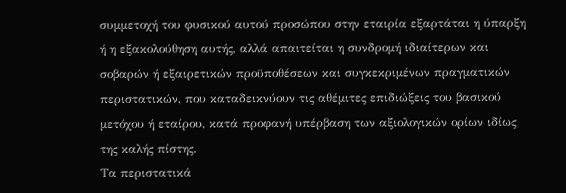συμμετοχή του φυσικού αυτού προσώπου στην εταιρία εξαρτάται η ύπαρξη ή η εξακολούθηση αυτής, αλλά απαιτείται η συνδρομή ιδιαίτερων και σοβαρών ή εξαιρετικών προϋποθέσεων και συγκεκριμένων πραγματικών περιστατικών, που καταδεικνύουν τις αθέμιτες επιδιώξεις του βασικού μετόχου ή εταίρου, κατά προφανή υπέρβαση των αξιολογικών ορίων ιδίως της καλής πίστης.
Τα περιστατικά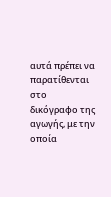αυτά πρέπει να παρατίθενται στο δικόγραφο της αγωγής, με την οποία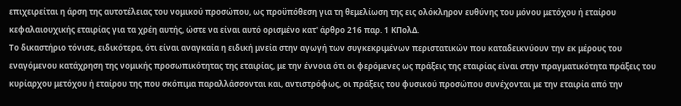επιχειρείται η άρση της αυτοτέλειας του νομικού προσώπου, ως προϋπόθεση για τη θεμελίωση της εις ολόκληρον ευθύνης του μόνου μετόχου ή εταίρου κεφαλαιουχικής εταιρίας για τα χρέη αυτής, ώστε να είναι αυτό ορισμένο κατ' άρθρο 216 παρ. 1 ΚΠολΔ.
Το δικαστήριο τόνισε, ειδικότερα, ότι είναι αναγκαία η ειδική μνεία στην αγωγή των συγκεκριμένων περιστατικών που καταδεικνύουν την εκ μέρους του εναγόμενου κατάχρηση της νομικής προσωπικότητας της εταιρίας, με την έννοια ότι οι φερόμενες ως πράξεις της εταιρίας είναι στην πραγματικότητα πράξεις του κυρίαρχου μετόχου ή εταίρου της που σκόπιμα παραλλάσσονται και, αντιστρόφως, οι πράξεις του φυσικού προσώπου συνέχονται με την εταιρία από την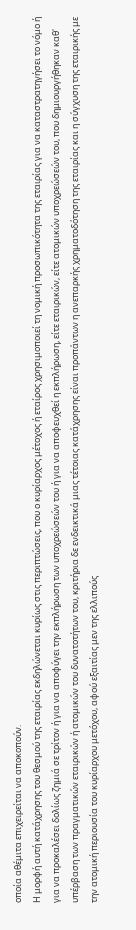οποία αθέμιτα επιχειρείται να αποκοπούν.
Η μορφή αυτή κατάχρησης του θεσμού της εταιρίας εκδηλώνεται κυρίως στις περιπτώσεις, που ο κυρίαρχος μέτοχος ή εταίρος χρησιμοποιεί τη νομική προσωπικότητα της εταιρίας για να καταστρατηγήσει το νόμο ή για να προκαλέσει δολίως ζημιά σε τρίτον ή για να αποφύγει την εκπλήρωση των υποχρεώσεών του ή για να αποφευχθεί η εκπλήρωση, είτε εταιρικών, είτε ατομικών υποχρεώσεών του, που δημιουργήθηκαν καθ' υπέρβαση των πραγματικών εταιρικών ή ατομικών του δυνατοτήτων του, κριτήρια δε ενδεικτικά μιας τέτοιας κατάχρησης είναι προπάντων η ανεπαρκής χρηματοδότηση της εταιρίας και η σύγχυση της εταιρικής με την ατομική περιουσία του κυρίαρχου μετόχου, αφού εξαιτίας μεν της ελλιπούς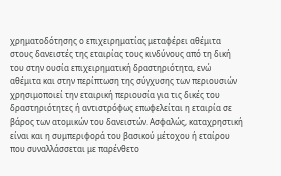χρηματοδότησης ο επιχειρηματίας μεταφέρει αθέμιτα στους δανειστές της εταιρίας τους κινδύνους από τη δική του στην ουσία επιχειρηματική δραστηριότητα, ενώ αθέμιτα και στην περίπτωση της σύγχυσης των περιουσιών χρησιμοποιεί την εταιρική περιουσία για τις δικές του δραστηριότητες ή αντιστρόφως επωφελείται η εταιρία σε βάρος των ατομικών του δανειστών. Ασφαλώς, καταχρηστική είναι και η συμπεριφορά του βασικού μέτοχου ή εταίρου που συναλλάσσεται με παρένθετο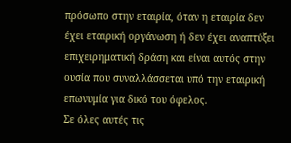πρόσωπο στην εταιρία, όταν η εταιρία δεν έχει εταιρική οργάνωση ή δεν έχει αναπτύξει επιχειρηματική δράση και είναι αυτός στην ουσία που συναλλάσσεται υπό την εταιρική επωνυμία για δικό του όφελος.
Σε όλες αυτές τις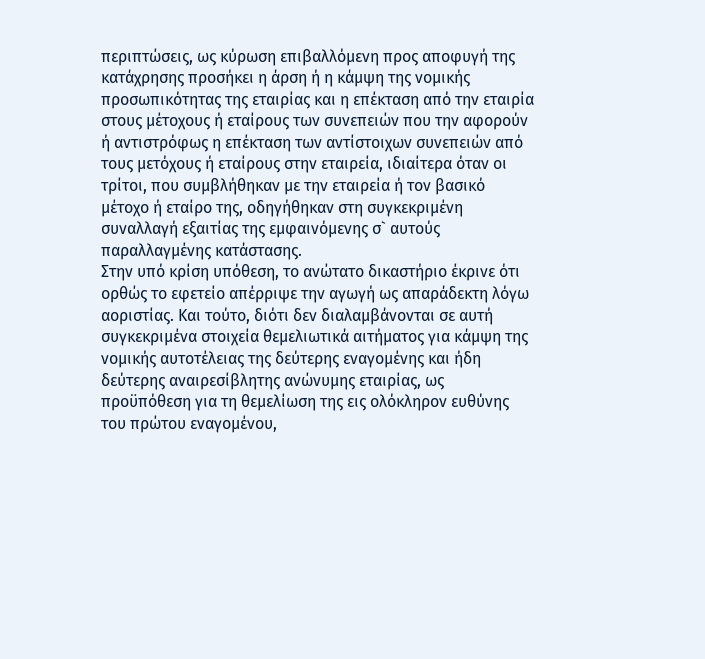περιπτώσεις, ως κύρωση επιβαλλόμενη προς αποφυγή της κατάχρησης προσήκει η άρση ή η κάμψη της νομικής προσωπικότητας της εταιρίας και η επέκταση από την εταιρία στους μέτοχους ή εταίρους των συνεπειών που την αφορούν ή αντιστρόφως η επέκταση των αντίστοιχων συνεπειών από τους μετόχους ή εταίρους στην εταιρεία, ιδιαίτερα όταν οι τρίτοι, που συμβλήθηκαν με την εταιρεία ή τον βασικό μέτοχο ή εταίρο της, οδηγήθηκαν στη συγκεκριμένη συναλλαγή εξαιτίας της εμφαινόμενης σ` αυτούς παραλλαγμένης κατάστασης.
Στην υπό κρίση υπόθεση, το ανώτατο δικαστήριο έκρινε ότι ορθώς το εφετείο απέρριψε την αγωγή ως απαράδεκτη λόγω αοριστίας. Και τούτο, διότι δεν διαλαμβάνονται σε αυτή συγκεκριμένα στοιχεία θεμελιωτικά αιτήματος για κάμψη της νομικής αυτοτέλειας της δεύτερης εναγομένης και ήδη δεύτερης αναιρεσίβλητης ανώνυμης εταιρίας, ως προϋπόθεση για τη θεμελίωση της εις ολόκληρον ευθύνης του πρώτου εναγομένου,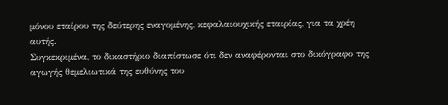μόνου εταίρου της δεύτερης εναγομένης, κεφαλαιουχικής εταιρίας, για τα χρέη αυτής.
Συγκεκριμένα, το δικαστήριο διαπίστωσε ότι δεν αναφέρονται στο δικόγραφο της αγωγής θεμελιωτικά της ευθύνης του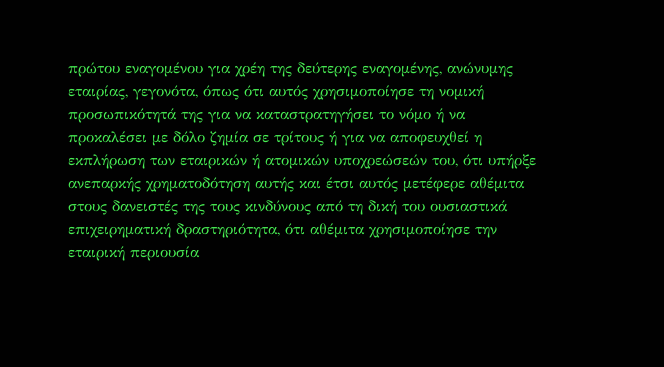πρώτου εναγομένου για χρέη της δεύτερης εναγομένης, ανώνυμης εταιρίας, γεγονότα, όπως ότι αυτός χρησιμοποίησε τη νομική προσωπικότητά της για να καταστρατηγήσει το νόμο ή να προκαλέσει με δόλο ζημία σε τρίτους ή για να αποφευχθεί η εκπλήρωση των εταιρικών ή ατομικών υποχρεώσεών του, ότι υπήρξε ανεπαρκής χρηματοδότηση αυτής και έτσι αυτός μετέφερε αθέμιτα στους δανειστές της τους κινδύνους από τη δική του ουσιαστικά επιχειρηματική δραστηριότητα, ότι αθέμιτα χρησιμοποίησε την εταιρική περιουσία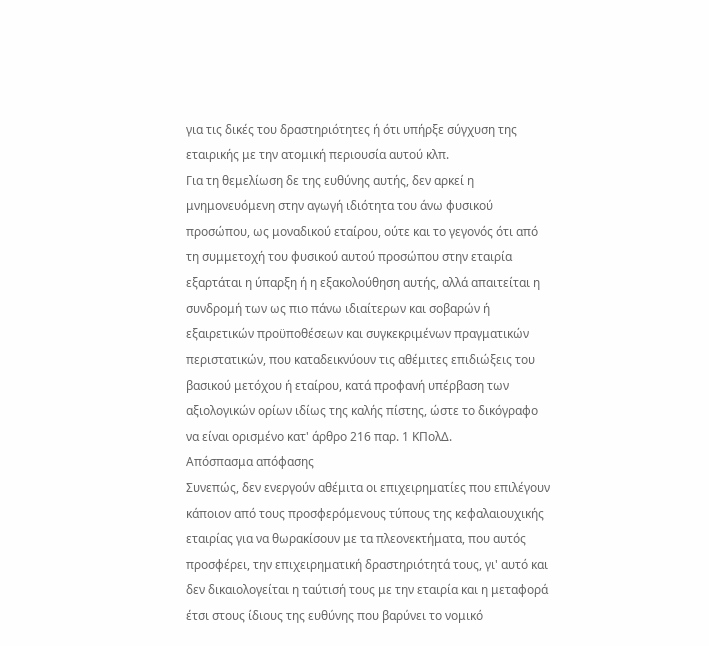για τις δικές του δραστηριότητες ή ότι υπήρξε σύγχυση της εταιρικής με την ατομική περιουσία αυτού κλπ.
Για τη θεμελίωση δε της ευθύνης αυτής, δεν αρκεί η μνημονευόμενη στην αγωγή ιδιότητα του άνω φυσικού προσώπου, ως μοναδικού εταίρου, ούτε και το γεγονός ότι από τη συμμετοχή του φυσικού αυτού προσώπου στην εταιρία εξαρτάται η ύπαρξη ή η εξακολούθηση αυτής, αλλά απαιτείται η συνδρομή των ως πιο πάνω ιδιαίτερων και σοβαρών ή εξαιρετικών προϋποθέσεων και συγκεκριμένων πραγματικών περιστατικών, που καταδεικνύουν τις αθέμιτες επιδιώξεις του βασικού μετόχου ή εταίρου, κατά προφανή υπέρβαση των αξιολογικών ορίων ιδίως της καλής πίστης, ώστε το δικόγραφο να είναι ορισμένο κατ' άρθρο 216 παρ. 1 ΚΠολΔ.
Απόσπασμα απόφασης
Συνεπώς, δεν ενεργούν αθέμιτα οι επιχειρηματίες που επιλέγουν κάποιον από τους προσφερόμενους τύπους της κεφαλαιουχικής εταιρίας για να θωρακίσουν με τα πλεονεκτήματα, που αυτός προσφέρει, την επιχειρηματική δραστηριότητά τους, γι' αυτό και δεν δικαιολογείται η ταύτισή τους με την εταιρία και η μεταφορά έτσι στους ίδιους της ευθύνης που βαρύνει το νομικό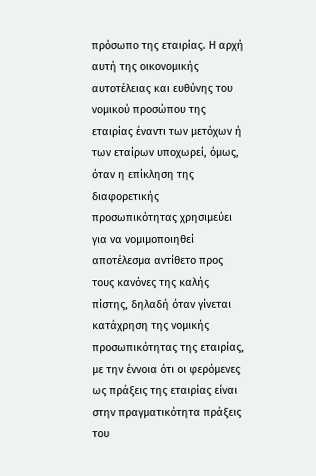πρόσωπο της εταιρίας. Η αρχή αυτή της οικονομικής αυτοτέλειας και ευθύνης του νομικού προσώπου της εταιρίας έναντι των μετόχων ή των εταίρων υποχωρεί, όμως, όταν η επίκληση της διαφορετικής προσωπικότητας χρησιμεύει για να νομιμοποιηθεί αποτέλεσμα αντίθετο προς τους κανόνες της καλής πίστης, δηλαδή όταν γίνεται κατάχρηση της νομικής προσωπικότητας της εταιρίας, με την έννοια ότι οι φερόμενες ως πράξεις της εταιρίας είναι στην πραγματικότητα πράξεις του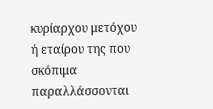κυρίαρχου μετόχου ή εταίρου της που σκόπιμα παραλλάσσονται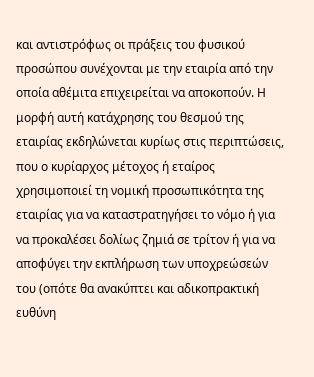και αντιστρόφως οι πράξεις του φυσικού προσώπου συνέχονται με την εταιρία από την οποία αθέμιτα επιχειρείται να αποκοπούν. Η μορφή αυτή κατάχρησης του θεσμού της εταιρίας εκδηλώνεται κυρίως στις περιπτώσεις, που ο κυρίαρχος μέτοχος ή εταίρος χρησιμοποιεί τη νομική προσωπικότητα της εταιρίας για να καταστρατηγήσει το νόμο ή για να προκαλέσει δολίως ζημιά σε τρίτον ή για να αποφύγει την εκπλήρωση των υποχρεώσεών του (οπότε θα ανακύπτει και αδικοπρακτική ευθύνη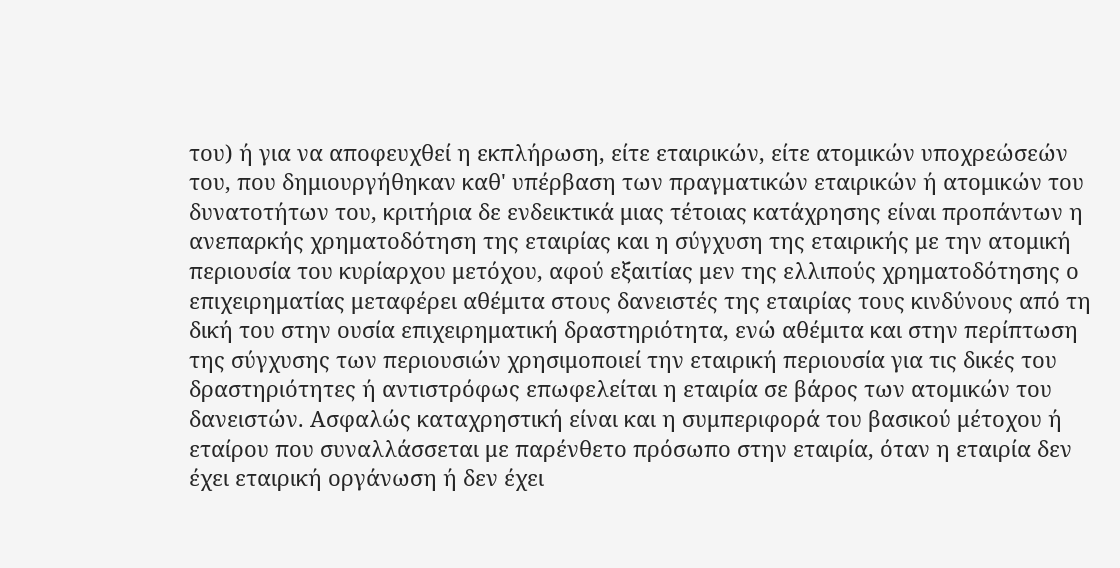του) ή για να αποφευχθεί η εκπλήρωση, είτε εταιρικών, είτε ατομικών υποχρεώσεών του, που δημιουργήθηκαν καθ' υπέρβαση των πραγματικών εταιρικών ή ατομικών του δυνατοτήτων του, κριτήρια δε ενδεικτικά μιας τέτοιας κατάχρησης είναι προπάντων η ανεπαρκής χρηματοδότηση της εταιρίας και η σύγχυση της εταιρικής με την ατομική περιουσία του κυρίαρχου μετόχου, αφού εξαιτίας μεν της ελλιπούς χρηματοδότησης ο επιχειρηματίας μεταφέρει αθέμιτα στους δανειστές της εταιρίας τους κινδύνους από τη δική του στην ουσία επιχειρηματική δραστηριότητα, ενώ αθέμιτα και στην περίπτωση της σύγχυσης των περιουσιών χρησιμοποιεί την εταιρική περιουσία για τις δικές του δραστηριότητες ή αντιστρόφως επωφελείται η εταιρία σε βάρος των ατομικών του δανειστών. Ασφαλώς καταχρηστική είναι και η συμπεριφορά του βασικού μέτοχου ή εταίρου που συναλλάσσεται με παρένθετο πρόσωπο στην εταιρία, όταν η εταιρία δεν έχει εταιρική οργάνωση ή δεν έχει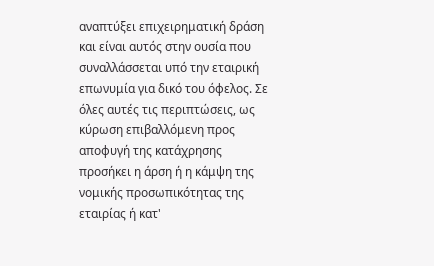αναπτύξει επιχειρηματική δράση και είναι αυτός στην ουσία που συναλλάσσεται υπό την εταιρική επωνυμία για δικό του όφελος. Σε όλες αυτές τις περιπτώσεις, ως κύρωση επιβαλλόμενη προς αποφυγή της κατάχρησης προσήκει η άρση ή η κάμψη της νομικής προσωπικότητας της εταιρίας ή κατ'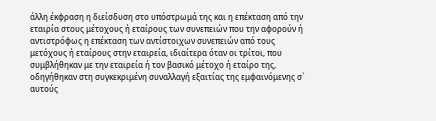άλλη έκφραση η διείσδυση στο υπόστρωμά της και η επέκταση από την εταιρία στους μέτοχους ή εταίρους των συνεπειών που την αφορούν ή αντιστρόφως η επέκταση των αντίστοιχων συνεπειών από τους μετόχους ή εταίρους στην εταιρεία, ιδιαίτερα όταν οι τρίτοι, που συμβλήθηκαν με την εταιρεία ή τον βασικό μέτοχο ή εταίρο της, οδηγήθηκαν στη συγκεκριμένη συναλλαγή εξαιτίας της εμφαινόμενης σ` αυτούς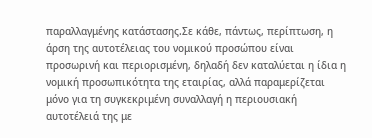παραλλαγμένης κατάστασης.Σε κάθε, πάντως, περίπτωση, η άρση της αυτοτέλειας του νομικού προσώπου είναι προσωρινή και περιορισμένη, δηλαδή δεν καταλύεται η ίδια η νομική προσωπικότητα της εταιρίας, αλλά παραμερίζεται μόνο για τη συγκεκριμένη συναλλαγή η περιουσιακή αυτοτέλειά της με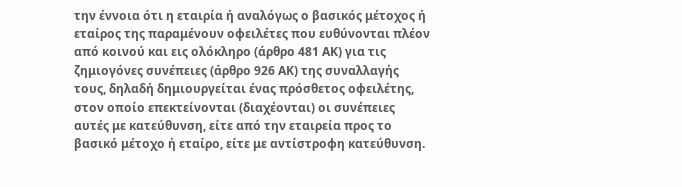την έννοια ότι η εταιρία ή αναλόγως ο βασικός μέτοχος ή εταίρος της παραμένουν οφειλέτες που ευθύνονται πλέον από κοινού και εις ολόκληρο (άρθρο 481 ΑΚ) για τις ζημιογόνες συνέπειες (άρθρο 926 ΑΚ) της συναλλαγής τους, δηλαδή δημιουργείται ένας πρόσθετος οφειλέτης, στον οποίο επεκτείνονται (διαχέονται) οι συνέπειες αυτές με κατεύθυνση, είτε από την εταιρεία προς το βασικό μέτοχο ή εταίρο, είτε με αντίστροφη κατεύθυνση.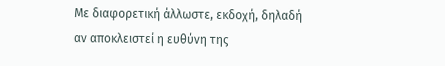Με διαφορετική άλλωστε, εκδοχή, δηλαδή αν αποκλειστεί η ευθύνη της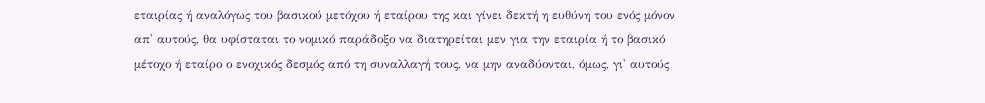εταιρίας ή αναλόγως του βασικού μετόχου ή εταίρου της και γίνει δεκτή η ευθύνη του ενός μόνον απ' αυτούς, θα υφίσταται το νομικό παράδοξο να διατηρείται μεν για την εταιρία ή το βασικό μέτοχο ή εταίρο ο ενοχικός δεσμός από τη συναλλαγή τους, να μην αναδύονται, όμως, γι' αυτούς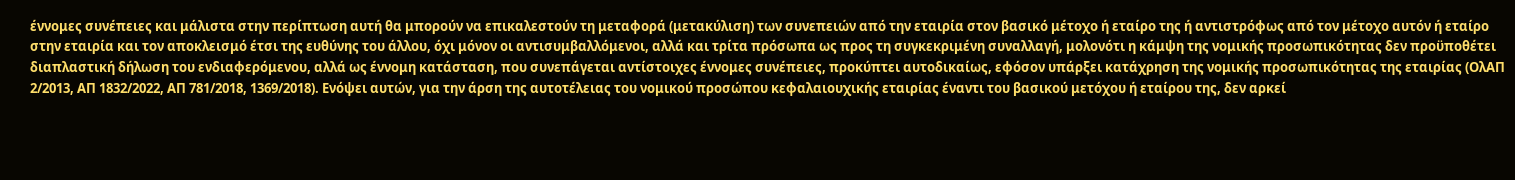έννομες συνέπειες και μάλιστα στην περίπτωση αυτή θα μπορούν να επικαλεστούν τη μεταφορά (μετακύλιση) των συνεπειών από την εταιρία στον βασικό μέτοχο ή εταίρο της ή αντιστρόφως από τον μέτοχο αυτόν ή εταίρο στην εταιρία και τον αποκλεισμό έτσι της ευθύνης του άλλου, όχι μόνον οι αντισυμβαλλόμενοι, αλλά και τρίτα πρόσωπα ως προς τη συγκεκριμένη συναλλαγή, μολονότι η κάμψη της νομικής προσωπικότητας δεν προϋποθέτει διαπλαστική δήλωση του ενδιαφερόμενου, αλλά ως έννομη κατάσταση, που συνεπάγεται αντίστοιχες έννομες συνέπειες, προκύπτει αυτοδικαίως, εφόσον υπάρξει κατάχρηση της νομικής προσωπικότητας της εταιρίας (ΟλΑΠ 2/2013, ΑΠ 1832/2022, ΑΠ 781/2018, 1369/2018). Ενόψει αυτών, για την άρση της αυτοτέλειας του νομικού προσώπου κεφαλαιουχικής εταιρίας έναντι του βασικού μετόχου ή εταίρου της, δεν αρκεί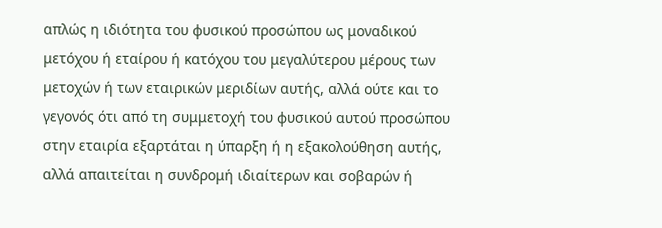απλώς η ιδιότητα του φυσικού προσώπου ως μοναδικού μετόχου ή εταίρου ή κατόχου του μεγαλύτερου μέρους των μετοχών ή των εταιρικών μεριδίων αυτής, αλλά ούτε και το γεγονός ότι από τη συμμετοχή του φυσικού αυτού προσώπου στην εταιρία εξαρτάται η ύπαρξη ή η εξακολούθηση αυτής, αλλά απαιτείται η συνδρομή ιδιαίτερων και σοβαρών ή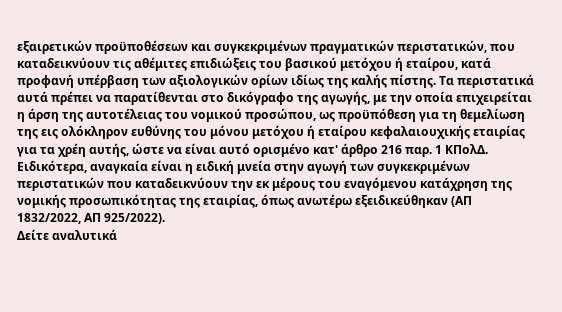εξαιρετικών προϋποθέσεων και συγκεκριμένων πραγματικών περιστατικών, που καταδεικνύουν τις αθέμιτες επιδιώξεις του βασικού μετόχου ή εταίρου, κατά προφανή υπέρβαση των αξιολογικών ορίων ιδίως της καλής πίστης. Τα περιστατικά αυτά πρέπει να παρατίθενται στο δικόγραφο της αγωγής, με την οποία επιχειρείται η άρση της αυτοτέλειας του νομικού προσώπου, ως προϋπόθεση για τη θεμελίωση της εις ολόκληρον ευθύνης του μόνου μετόχου ή εταίρου κεφαλαιουχικής εταιρίας για τα χρέη αυτής, ώστε να είναι αυτό ορισμένο κατ' άρθρο 216 παρ. 1 ΚΠολΔ. Ειδικότερα, αναγκαία είναι η ειδική μνεία στην αγωγή των συγκεκριμένων περιστατικών που καταδεικνύουν την εκ μέρους του εναγόμενου κατάχρηση της νομικής προσωπικότητας της εταιρίας, όπως ανωτέρω εξειδικεύθηκαν (ΑΠ 1832/2022, ΑΠ 925/2022).
Δείτε αναλυτικά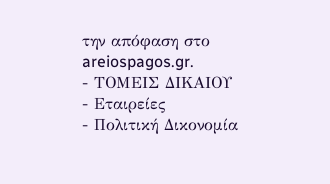την απόφαση στο areiospagos.gr.
- ΤΟΜΕΙΣ ΔΙΚΑΙΟΥ
- Εταιρείες
- Πολιτική Δικονομία